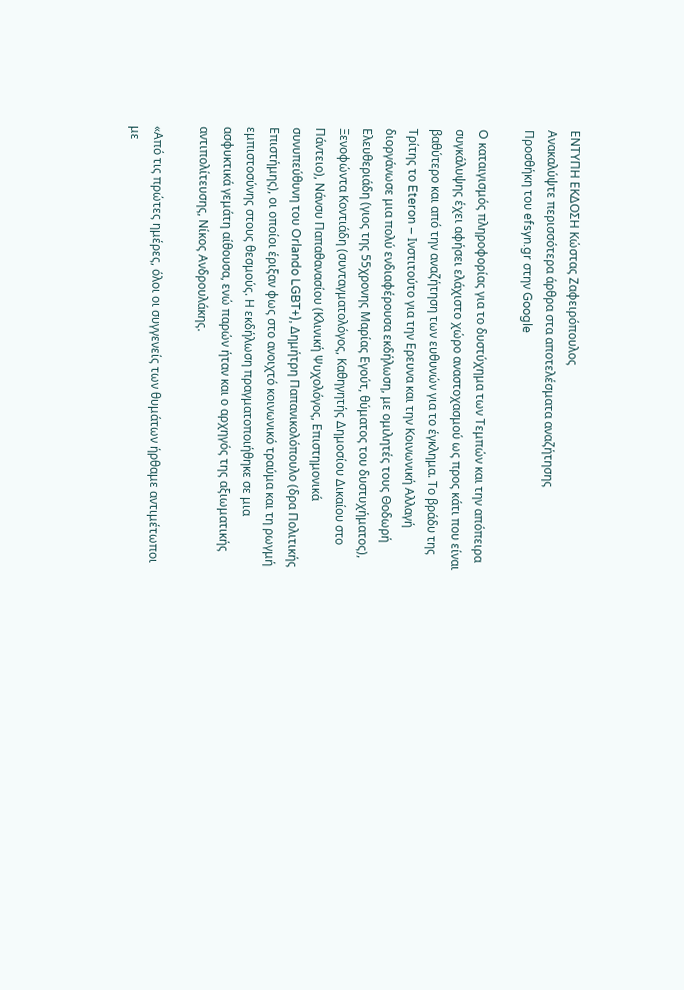ΕΝΤΥΠΗ ΕΚΔΟΣΗ Κώστας Ζαφειρόπουλος
Ανακαλύψτε περισσότερα άρθρα στα αποτελέσματα αναζήτησης
Προσθήκη του efsyn.gr στην Google

O καταιγισμός πληροφορίας για το δυστύχημα των Τεμπών και την απόπειρα συγκάλυψης έχει αφήσει ελάχιστο χώρο αναστοχασμού ως προς κάτι που είναι βαθύτερο και από την αναζήτηση των ευθυνών για το έγκλημα. Το βράδυ της Τρίτης το Eteron – Ινστιτούτο για την Ερευνα και την Κοινωνική Αλλαγή διοργάνωσε μια πολύ ενδιαφέρουσα εκδήλωση, με ομιλητές τους Θοδωρή Ελευθεριάδη (γιος της 55χρονης Μαρίας Εγούτ, θύματος του δυστυχήματος), Ξενοφώντα Κοντιάδη (συνταγματολόγος, Καθηγητής Δημοσίου Δικαίου στο Πάντειο), Νάνσυ Παπαθανασίου (Κλινική Ψυχολόγος, Επιστημονικά συνυπεύθυνη του Orlando LGBT+), Δημήτρη Παπανικολόπουλο (δρα Πολιτικής Επιστήμης), οι οποίοι έριξαν φως στο ανοιχτό κοινωνικό τραύμα και τη ρωγμή εμπιστοσύνης στους θεσμούς. Η εκδήλωση πραγματοποιήθηκε σε μια ασφυκτικά γεμάτη αίθουσα, ενώ παρών ήταν και ο αρχηγός της αξιωματικής αντιπολίτευσης, Νίκος Ανδρουλάκης.

«Από τις πρώτες ημέρες, όλοι οι συγγενείς των θυμάτων ήρθαμε αντιμέτωποι με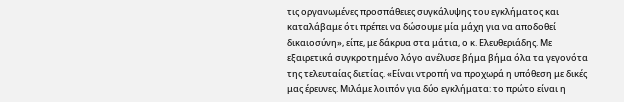τις οργανωμένες προσπάθειες συγκάλυψης του εγκλήματος και καταλάβαμε ότι πρέπει να δώσουμε μία μάχη για να αποδοθεί δικαιοσύνη», είπε, με δάκρυα στα μάτια, ο κ. Ελευθεριάδης. Με εξαιρετικά συγκροτημένο λόγο ανέλυσε βήμα βήμα όλα τα γεγονότα της τελευταίας διετίας. «Είναι ντροπή να προχωρά η υπόθεση με δικές μας έρευνες. Μιλάμε λοιπόν για δύο εγκλήματα: το πρώτο είναι η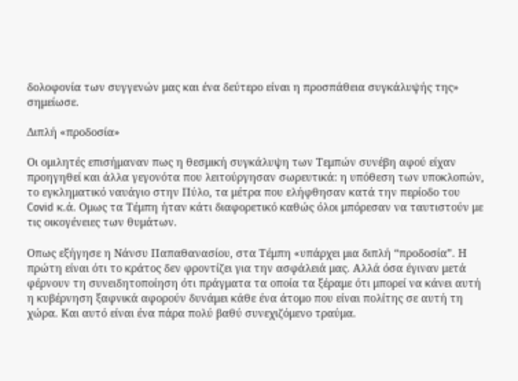δολοφονία των συγγενών μας και ένα δεύτερο είναι η προσπάθεια συγκάλυψής της» σημείωσε.

Διπλή «προδοσία»

Oι ομιλητές επισήμαναν πως η θεσμική συγκάλυψη των Τεμπών συνέβη αφού είχαν προηγηθεί και άλλα γεγονότα που λειτούργησαν σωρευτικά: η υπόθεση των υποκλοπών, το εγκληματικό ναυάγιο στην Πύλο, τα μέτρα που ελήφθησαν κατά την περίοδο του Covid κ.ά. Ομως τα Τέμπη ήταν κάτι διαφορετικό καθώς όλοι μπόρεσαν να ταυτιστούν με τις οικογένειες των θυμάτων.

Οπως εξήγησε η Νάνσυ Παπαθανασίου, στα Tέμπη «υπάρχει μια διπλή “προδοσία”. Η πρώτη είναι ότι το κράτος δεν φροντίζει για την ασφάλειά μας. Αλλά όσα έγιναν μετά φέρνουν τη συνειδητοποίηση ότι πράγματα τα οποία τα ξέραμε ότι μπορεί να κάνει αυτή η κυβέρνηση ξαφνικά αφορούν δυνάμει κάθε ένα άτομο που είναι πολίτης σε αυτή τη χώρα. Και αυτό είναι ένα πάρα πολύ βαθύ συνεχιζόμενο τραύμα.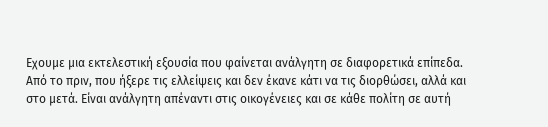Εχουμε μια εκτελεστική εξουσία που φαίνεται ανάλγητη σε διαφορετικά επίπεδα. Από το πριν, που ήξερε τις ελλείψεις και δεν έκανε κάτι να τις διορθώσει, αλλά και στο μετά. Είναι ανάλγητη απέναντι στις οικογένειες και σε κάθε πολίτη σε αυτή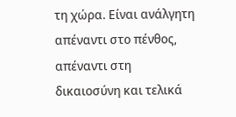τη χώρα. Είναι ανάλγητη απέναντι στο πένθος, απέναντι στη δικαιοσύνη και τελικά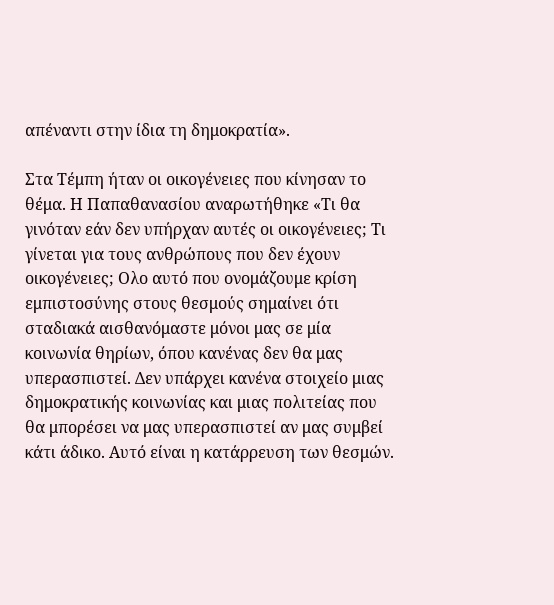απέναντι στην ίδια τη δημοκρατία».

Στα Τέμπη ήταν οι οικογένειες που κίνησαν το θέμα. Η Παπαθανασίου αναρωτήθηκε «Τι θα γινόταν εάν δεν υπήρχαν αυτές οι οικογένειες; Τι γίνεται για τους ανθρώπους που δεν έχουν οικογένειες; Ολο αυτό που ονομάζουμε κρίση εμπιστοσύνης στους θεσμούς σημαίνει ότι σταδιακά αισθανόμαστε μόνοι μας σε μία κοινωνία θηρίων, όπου κανένας δεν θα μας υπερασπιστεί. Δεν υπάρχει κανένα στοιχείο μιας δημοκρατικής κοινωνίας και μιας πολιτείας που θα μπορέσει να μας υπερασπιστεί αν μας συμβεί κάτι άδικο. Αυτό είναι η κατάρρευση των θεσμών.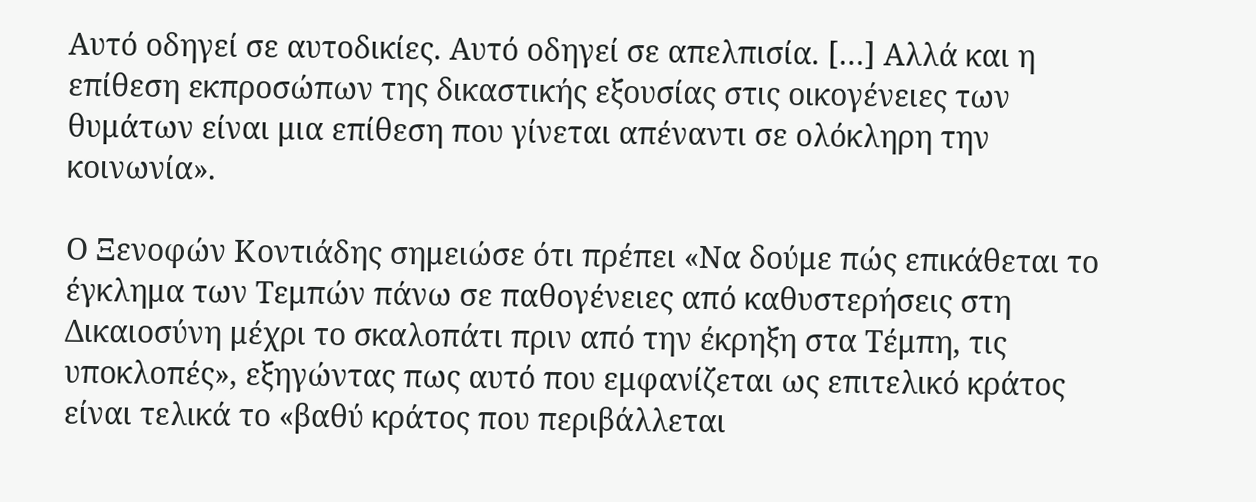Αυτό οδηγεί σε αυτοδικίες. Αυτό οδηγεί σε απελπισία. […] Αλλά και η επίθεση εκπροσώπων της δικαστικής εξουσίας στις οικογένειες των θυμάτων είναι μια επίθεση που γίνεται απέναντι σε ολόκληρη την κοινωνία».

Ο Ξενοφών Κοντιάδης σημειώσε ότι πρέπει «Να δούμε πώς επικάθεται το έγκλημα των Τεμπών πάνω σε παθογένειες από καθυστερήσεις στη Δικαιοσύνη μέχρι το σκαλοπάτι πριν από την έκρηξη στα Τέμπη, τις υποκλοπές», εξηγώντας πως αυτό που εμφανίζεται ως επιτελικό κράτος είναι τελικά το «βαθύ κράτος που περιβάλλεται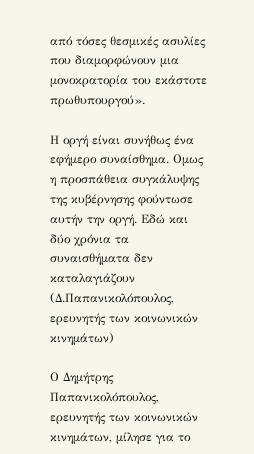από τόσες θεσμικές ασυλίες που διαμορφώνουν μια μονοκρατορία του εκάστοτε πρωθυπουργού».

Η οργή είναι συνήθως ένα εφήμερο συναίσθημα. Ομως η προσπάθεια συγκάλυψης της κυβέρνησης φούντωσε αυτήν την οργή. Εδώ και δύο χρόνια τα συναισθήματα δεν καταλαγιάζουν (Δ.Παπανικολόπουλος, ερευνητής των κοινωνικών κινημάτων)

Ο Δημήτρης Παπανικολόπουλος, ερευνητής των κοινωνικών κινημάτων, μίλησε για το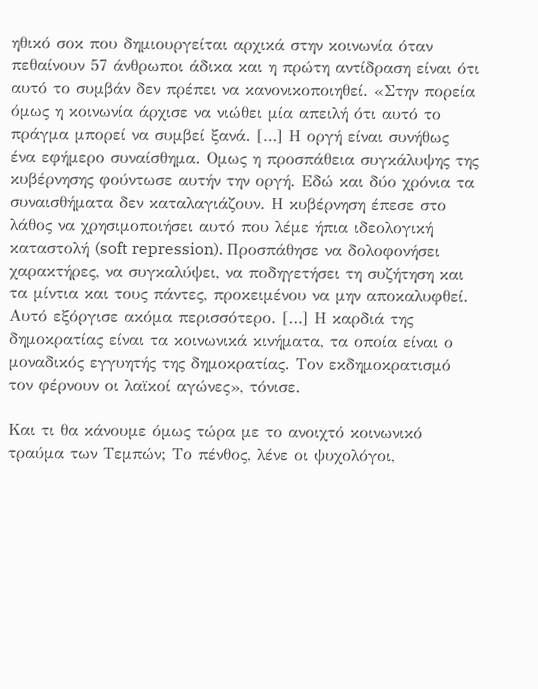ηθικό σοκ που δημιουργείται αρχικά στην κοινωνία όταν πεθαίνουν 57 άνθρωποι άδικα και η πρώτη αντίδραση είναι ότι αυτό το συμβάν δεν πρέπει να κανονικοποιηθεί. «Στην πορεία όμως η κοινωνία άρχισε να νιώθει μία απειλή ότι αυτό το πράγμα μπορεί να συμβεί ξανά. […] Η οργή είναι συνήθως ένα εφήμερο συναίσθημα. Ομως η προσπάθεια συγκάλυψης της κυβέρνησης φούντωσε αυτήν την οργή. Εδώ και δύο χρόνια τα συναισθήματα δεν καταλαγιάζουν. Η κυβέρνηση έπεσε στο λάθος να χρησιμοποιήσει αυτό που λέμε ήπια ιδεολογική καταστολή (soft repression). Προσπάθησε να δολοφονήσει χαρακτήρες, να συγκαλύψει, να ποδηγετήσει τη συζήτηση και τα μίντια και τους πάντες, προκειμένου να μην αποκαλυφθεί. Αυτό εξόργισε ακόμα περισσότερο. […] Η καρδιά της δημοκρατίας είναι τα κοινωνικά κινήματα, τα οποία είναι ο μοναδικός εγγυητής της δημοκρατίας. Τον εκδημοκρατισμό τον φέρνουν οι λαϊκοί αγώνες», τόνισε.

Και τι θα κάνουμε όμως τώρα με το ανοιχτό κοινωνικό τραύμα των Τεμπών; Το πένθος, λένε οι ψυχολόγοι,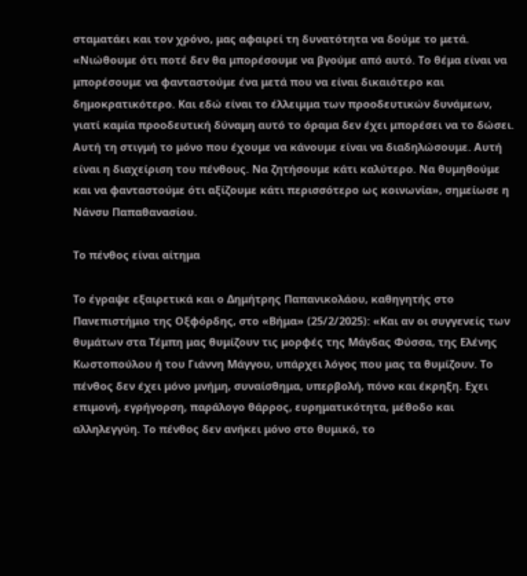σταματάει και τον χρόνο, μας αφαιρεί τη δυνατότητα να δούμε το μετά. «Νιώθουμε ότι ποτέ δεν θα μπορέσουμε να βγούμε από αυτό. Το θέμα είναι να μπορέσουμε να φανταστούμε ένα μετά που να είναι δικαιότερο και δημοκρατικότερο. Και εδώ είναι το έλλειμμα των προοδευτικών δυνάμεων, γιατί καμία προοδευτική δύναμη αυτό το όραμα δεν έχει μπορέσει να το δώσει. Αυτή τη στιγμή το μόνο που έχουμε να κάνουμε είναι να διαδηλώσουμε. Αυτή είναι η διαχείριση του πένθους. Να ζητήσουμε κάτι καλύτερο. Να θυμηθούμε και να φανταστούμε ότι αξίζουμε κάτι περισσότερο ως κοινωνία», σημείωσε η Νάνσυ Παπαθανασίου.

Το πένθος είναι αίτημα

Το έγραψε εξαιρετικά και ο Δημήτρης Παπανικολάου, καθηγητής στο Πανεπιστήμιο της Οξφόρδης, στο «Βήμα» (25/2/2025): «Και αν οι συγγενείς των θυμάτων στα Τέμπη μας θυμίζουν τις μορφές της Μάγδας Φύσσα, της Ελένης Κωστοπούλου ή του Γιάννη Μάγγου, υπάρχει λόγος που μας τα θυμίζουν. Το πένθος δεν έχει μόνο μνήμη, συναίσθημα, υπερβολή, πόνο και έκρηξη. Εχει επιμονή, εγρήγορση, παράλογο θάρρος, ευρηματικότητα, μέθοδο και αλληλεγγύη. Το πένθος δεν ανήκει μόνο στο θυμικό, το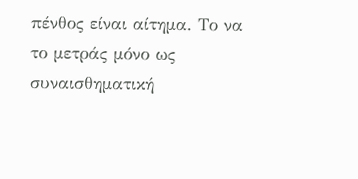πένθος είναι αίτημα. Το να το μετράς μόνο ως συναισθηματική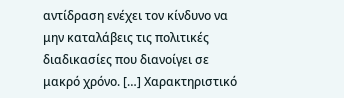αντίδραση ενέχει τον κίνδυνο να μην καταλάβεις τις πολιτικές διαδικασίες που διανοίγει σε μακρό χρόνο. […] Χαρακτηριστικό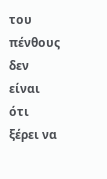του πένθους δεν είναι ότι ξέρει να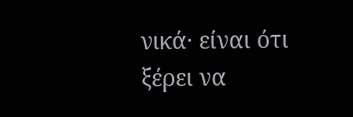νικά· είναι ότι ξέρει να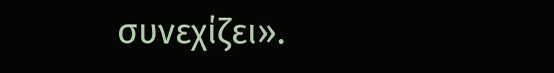συνεχίζει».